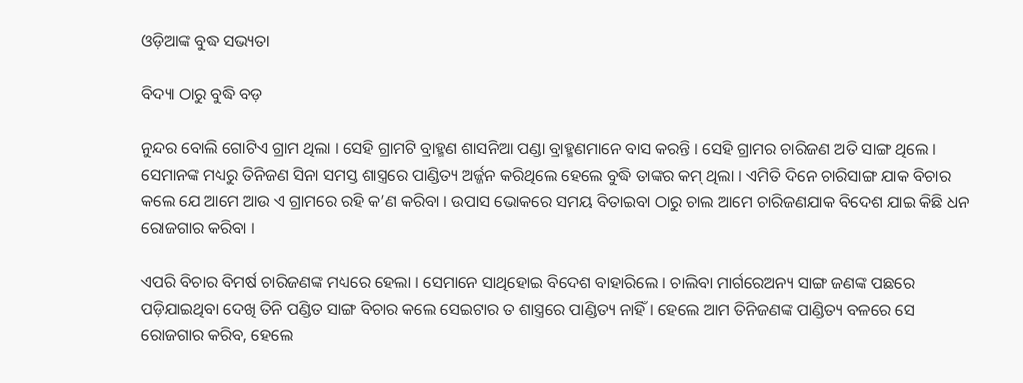ଓଡ଼ିଆଙ୍କ ବୁଦ୍ଧ ସଭ୍ୟତା

ବିଦ୍ୟା ଠାରୁ ବୁଦ୍ଧି ବଡ଼

ନୁନ୍ଦର ବୋଲି ଗୋଟିଏ ଗ୍ରାମ ଥିଲା । ସେହି ଗ୍ରାମଟି ବ୍ରାହ୍ମଣ ଶାସନିଆ ପଣ୍ଡା ବ୍ରାହ୍ମଣମାନେ ବାସ କରନ୍ତି । ସେହି ଗ୍ରାମର ଚାରିଜଣ ଅତି ସାଙ୍ଗ ଥିଲେ । ସେମାନଙ୍କ ମଧ୍ୟରୁ ତିନିଜଣ ସିନା ସମସ୍ତ ଶାସ୍ତ୍ରରେ ପାଣ୍ଡିତ୍ୟ ଅର୍ଜ୍ଜନ କରିଥିଲେ ହେଲେ ବୁଦ୍ଧି ତାଙ୍କର କମ୍ ଥିଲା । ଏମିତି ଦିନେ ଚାରିସାଙ୍ଗ ଯାକ ବିଚାର କଲେ ଯେ ଆମେ ଆଉ ଏ ଗ୍ରାମରେ ରହି କ’ଣ କରିବା । ଉପାସ ଭୋକରେ ସମୟ ବିତାଇବା ଠାରୁ ଚାଲ ଆମେ ଚାରିଜଣଯାକ ବିଦେଶ ଯାଇ କିଛି ଧନ ରୋଜଗାର କରିବା ।

ଏପରି ବିଚାର ବିମର୍ଷ ଚାରିଜଣଙ୍କ ମଧ୍ୟରେ ହେଲା । ସେମାନେ ସାଥିହୋଇ ବିଦେଶ ବାହାରିଲେ । ଚାଲିବା ମାର୍ଗରେଅନ୍ୟ ସାଙ୍ଗ ଜଣଙ୍କ ପଛରେ ପଡ଼ିଯାଇଥିବା ଦେଖି ତିନି ପଣ୍ଡିତ ସାଙ୍ଗ ବିଚାର କଲେ ସେଇଟାର ତ ଶାସ୍ତ୍ରରେ ପାଣ୍ଡିତ୍ୟ ନାହିଁ । ହେଲେ ଆମ ତିନିଜଣଙ୍କ ପାଣ୍ଡିତ୍ୟ ବଳରେ ସେ ରୋଜଗାର କରିବ, ହେଲେ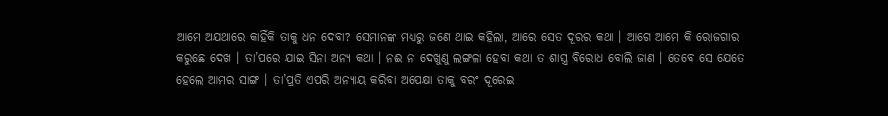ଆମେ ଅଯଥାରେ କାହିଁକି ତାକୁ ଧନ ଦେବା? ସେମାନଙ୍କ ମଧ୍ୟରୁ ଜଣେ ଥାଇ କହିଲା, ଆରେ ସେତ ଦୂରର କଥା । ଆଗେ ଆମେ କି ରୋଜଗାର କରୁଛେ ଦେଖ । ତା’ପରେ ଯାଇ ସିନା ଅନ୍ୟ କଥା । ନଈ ନ ଦେଖୁଣୁ ଲଙ୍ଗଳା ହେବା କଥା ତ ଶାସ୍ତ୍ର ବିରୋଧ ବୋଲି ଜାଣ । ତେବେ ସେ ଯେତେ ହେଲେ ଆମର ସାଙ୍ଗ । ତା’ପ୍ରତି ଏପରି ଅନ୍ୟାୟ କରିବା ଅପେକ୍ଷା ତାକୁ ବରଂ ଦୂରେଇ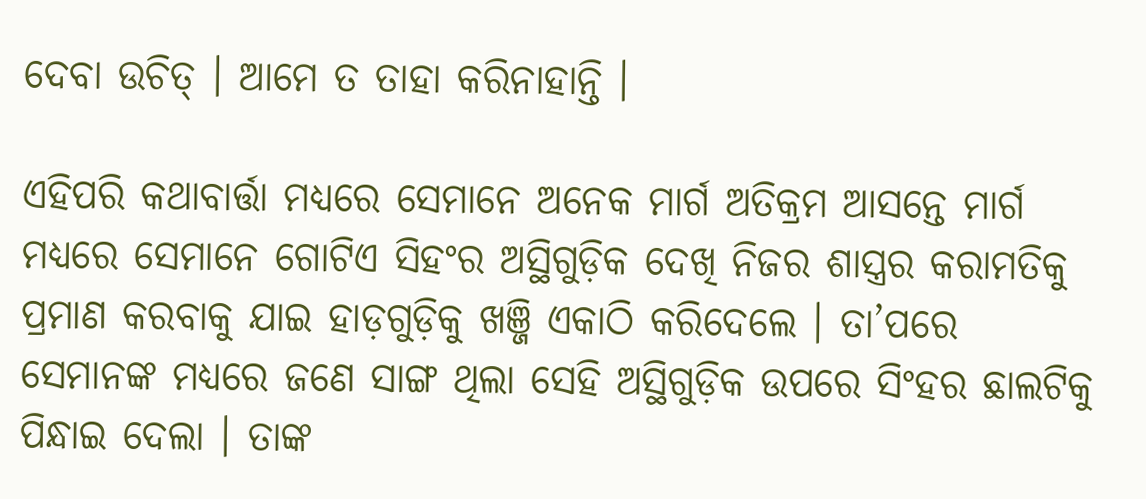ଦେବା ଉଚିତ୍ । ଆମେ ତ ତାହା କରିନାହାନ୍ତି ।

ଏହିପରି କଥାବାର୍ତ୍ତା ମଧ୍ୟରେ ସେମାନେ ଅନେକ ମାର୍ଗ ଅତିକ୍ରମ ଆସନ୍ତେ ମାର୍ଗ ମଧ୍ୟରେ ସେମାନେ ଗୋଟିଏ ସିହଂର ଅସ୍ଥିଗୁଡ଼ିକ ଦେଖି ନିଜର ଶାସ୍ତ୍ରର କରାମତିକୁ ପ୍ରମାଣ କରବାକୁ ଯାଇ ହାଡ଼ଗୁଡ଼ିକୁ ଖଞ୍ଜି ଏକାଠି କରିଦେଲେ । ତା’ପରେ ସେମାନଙ୍କ ମଧ୍ୟରେ ଜଣେ ସାଙ୍ଗ ଥିଲା ସେହି ଅସ୍ଥିଗୁଡ଼ିକ ଉପରେ ସିଂହର ଛାଲଟିକୁ ପିନ୍ଧାଇ ଦେଲା । ତାଙ୍କ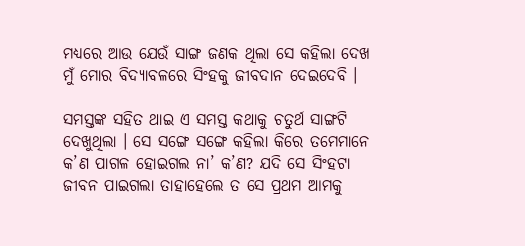ମଧ୍ୟରେ ଆଉ ଯେଉଁ ସାଙ୍ଗ ଜଣକ ଥିଲା ସେ କହିଲା ଦେଖ ମୁଁ ମୋର ବିଦ୍ୟାବଳରେ ସିଂହକୁ ଜୀବଦାନ ଦେଇଦେବି ।

ସମସ୍ତଙ୍କ ସହିତ ଥାଇ ଏ ସମସ୍ତ କଥାକୁ ଚତୁର୍ଥ ସାଙ୍ଗଟି ଦେଖୁଥିଲା । ସେ ସଙ୍ଗେ ସଙ୍ଗେ କହିଲା କିରେ ତମେମାନେ କ’ଣ ପାଗଳ ହୋଇଗଲ ନା’ କ’ଣ? ଯଦି ସେ ସିଂହଟା ଜୀବନ ପାଇଗଲା ତାହାହେଲେ ତ ସେ ପ୍ରଥମ ଆମକୁ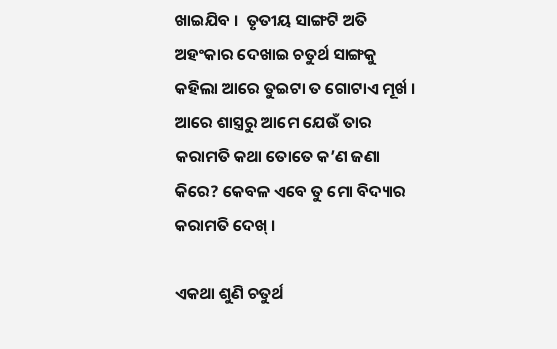ଖାଇଯିବ ।  ତୃତୀୟ ସାଙ୍ଗଟି ଅତି ଅହଂକାର ଦେଖାଇ ଚତୁର୍ଥ ସାଙ୍ଗକୁ କହିଲା ଆରେ ତୁଇଟା ତ ଗୋଟାଏ ମୂର୍ଖ । ଆରେ ଶାସ୍ତ୍ରରୁ ଆମେ ଯେଉଁ ତାର କରାମତି କଥା ତୋତେ କ’ଣ ଜଣା କିରେ? କେବଳ ଏବେ ତୁ ମୋ ବିଦ୍ୟାର କରାମତି ଦେଖ୍ ।

ଏକଥା ଶୁଣି ଚତୁର୍ଥ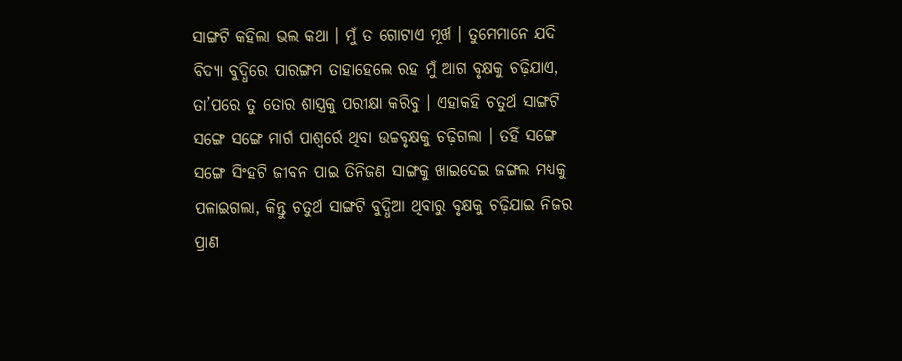ସାଙ୍ଗଟି କହିଲା ଭଲ କଥା । ମୁଁ ତ ଗୋଟାଏ ମୂର୍ଖ । ତୁମେମାନେ ଯଦି ବିଦ୍ୟା ବୁଦ୍ଧିରେ ପାରଙ୍ଗମ ତାହାହେଲେ ରହ ମୁଁ ଆଗ ବୃକ୍ଷକୁ ଚଢ଼ିଯାଏ, ତା’ପରେ ତୁ ତୋର ଶାସ୍ତ୍ରକୁ ପରୀକ୍ଷା କରିବୁ । ଏହାକହି ଚତୁର୍ଥ ସାଙ୍ଗଟି ସଙ୍ଗେ ସଙ୍ଗେ ମାର୍ଗ ପାଶ୍ୱର୍ରେ ଥିବା ଉଚ୍ଚବୃକ୍ଷକୁ ଚଢ଼ିଗଲା । ତହିଁ ସଙ୍ଗେ ସଙ୍ଗେ ସିଂହଟି ଜୀବନ ପାଇ ତିନିଜଣ ସାଙ୍ଗକୁ ଖାଇଦେଇ ଜଙ୍ଗଲ ମଧ୍ୟକୁ ପଳାଇଗଲା, କିନ୍ତୁ ଚତୁର୍ଥ ସାଙ୍ଗଟି ବୁଦ୍ଧିଆ ଥିବାରୁ ବୃକ୍ଷକୁ ଚଢ଼ିଯାଇ ନିଜର ପ୍ରାଣ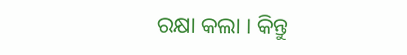ରକ୍ଷା କଲା । କିନ୍ତୁ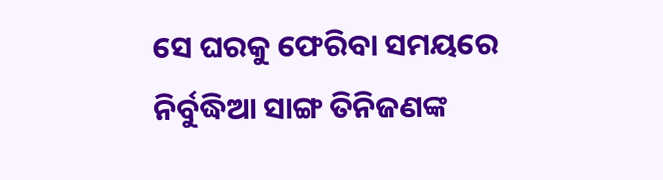ସେ ଘରକୁ ଫେରିବା ସମୟରେ ନିର୍ବୁଦ୍ଧିଆ ସାଙ୍ଗ ତିନିଜଣଙ୍କ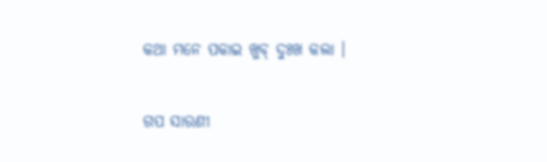କଥା ମନେ ପକାଇ ଖୁବ୍ ଦୁଃଖ କଲା ।


ଗପ ସାରଣୀ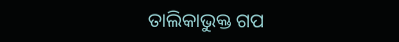ତାଲିକାଭୁକ୍ତ ଗପ